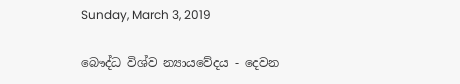Sunday, March 3, 2019

බෞද්ධ විශ්ව න්‍යායවේදය - දෙවන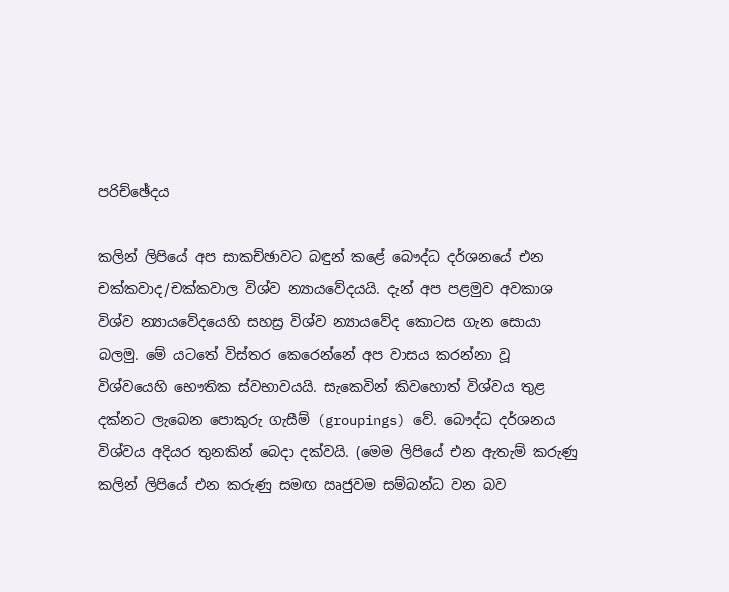පරිච්ඡේදය

කලින් ලිපියේ අප සාකච්ඡාවට බඳුන් කළේ බෞද්ධ දර්ශනයේ එන චක්කවාද/චක්කවාල විශ්ව න්‍යායවේදයයි. දැන් අප පළමුව අවකාශ විශ්ව න්‍යායවේදයෙහි සහස්‍ර විශ්ව න්‍යායවේද කොටස ගැන සොයා බලමු. මේ යටතේ විස්තර කෙරෙන්නේ අප වාසය කරන්නා වූ විශ්වයෙහි භෞතික ස්වභාවයයි. සැකෙවින් කිවහොත් විශ්වය තුළ දක්නට ලැබෙන පොකුරු ගැසීම් (groupings) වේ. බෞද්ධ දර්ශනය විශ්වය අදියර තුනකින් බෙදා දක්වයි. (මෙම ලිපියේ එන ඇතැම් කරුණු කලින් ලිපියේ එන කරුණු සමඟ ඍජුවම සම්බන්ධ වන බව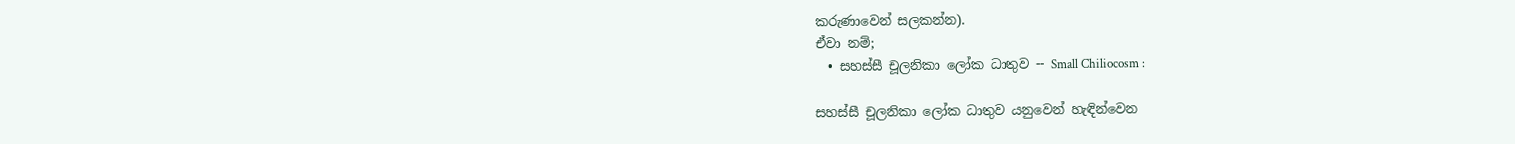කරුණාවෙන් සලකන්න).
ඒවා නම්;
  • සහස්සී චූලනිකා ලෝක ධාතුව -- Small Chiliocosm :

සහස්සී චූලනිකා ලෝක ධාතුව යනුවෙන් හැඳින්වෙන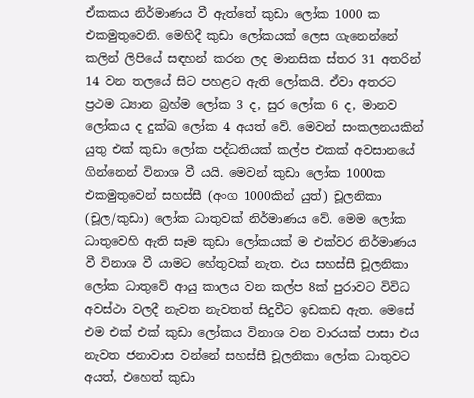ඒකකය නිර්මාණය වී ඇත්තේ කුඩා ලෝක 1000 ක එකමුතුවෙනි. මෙහිදී කුඩා ලෝකයක් ලෙස ගැනෙන්නේ කලින් ලිපියේ සඳහන් කරන ලද මානසික ස්තර 31 අතරින් 14 වන තලයේ සිට පහළට ඇති ලෝකයි. ඒවා අතරට ප්‍රථම ධ්‍යාන බ්‍රහ්ම ලෝක 3 ද, සුර ලෝක 6 ද, මානව ලෝකය ද දුක්ඛ ලෝක 4 අයත් වේ. මෙවන් සංකලනයකින් යුතු එක් කුඩා ලෝක පද්ධතියක් කල්ප එකක් අවසානයේ ගින්නෙන් විනාශ වී යයි. මෙවන් කුඩා ලෝක 1000ක එකමුතුවෙන් සහස්සී (අංග 1000කින් යුත්) චූලනිකා (චූල/කුඩා) ලෝක ධාතුවක් නිර්මාණය වේ. මෙම ලෝක ධාතුවෙහි ඇති සෑම කුඩා ලෝකයක් ම එක්වර නිර්මාණය වී විනාශ වී යාමට හේතුවක් නැත. එය සහස්සී චූලනිකා ලෝක ධාතුවේ ආයු කාලය වන කල්ප 8ක් පුරාවට විවිධ අවස්ථා වලදී නැවත නැවතත් සිදුවීට ඉඩකඩ ඇත. මෙසේ එම එක් එක් කුඩා ලෝකය විනාශ වන වාරයක් පාසා එය නැවත ජනාවාස වන්නේ සහස්සී චූලනිකා ලෝක ධාතුවට අයත්, එහෙත් කුඩා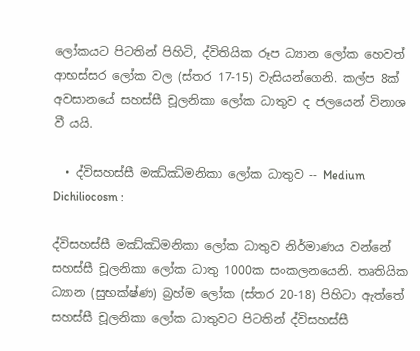ලෝකයට පිටතින් පිහිටි, ද්විතියික රූප ධ්‍යාන ලෝක හෙවත් ආභස්සර ලෝක වල (ස්තර 17-15) වැසියන්ගෙනි. කල්ප 8ක් අවසානයේ සහස්සී චූලනිකා ලෝක ධාතුව ද ජලයෙන් විනාශ වී යයි.

  • ද්විසහස්සී මඣ්ඣිමනිකා ලෝක ධාතුව -- Medium Dichiliocosm :

ද්විසහස්සී මඣ්ඣිමනිකා ලෝක ධාතුව නිර්මාණය වන්නේ සහස්සී චූලනිකා ලෝක ධාතු 1000ක සංකලනයෙනි. තෘතියික ධ්‍යාන (සුභක්ෂ්ණ) බ්‍රහ්ම ලෝක (ස්තර 20-18) පිහිටා ඇත්තේ සහස්සී චූලනිකා ලෝක ධාතුවට පිටතින් ද්විසහස්සී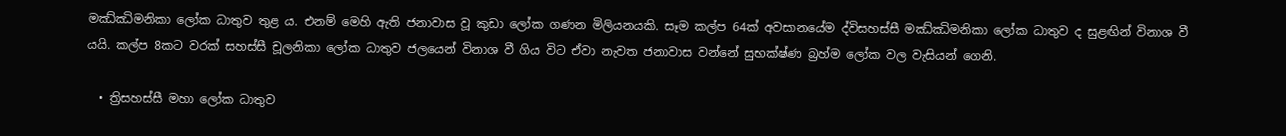මඣ්ඣිමනිකා ලෝක ධාතුව තුළ ය. එනම් මෙහි ඇති ජනාවාස වූ කුඩා ලෝක ගණන මිලියනයකි. සෑම කල්ප 64ක් අවසානයේම ද්විසහස්සී මඣ්ඣිමනිකා ලෝක ධාතුව ද සුළඟින් විනාශ වී යයි. කල්ප 8කට වරක් සහස්සී චූලනිකා ලෝක ධාතුව ජලයෙන් විනාශ වී ගිය විට ඒවා නැවත ජනාවාස වන්නේ සුභක්ෂ්ණ බ්‍රහ්ම ලෝක වල වැසියන් ගෙනි.

  • ත්‍රිසහස්සී මහා ලෝක ධාතුව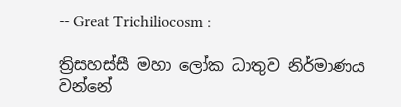-- Great Trichiliocosm :

ත්‍රිසහස්සී මහා ලෝක ධාතුව නිර්මාණය වන්නේ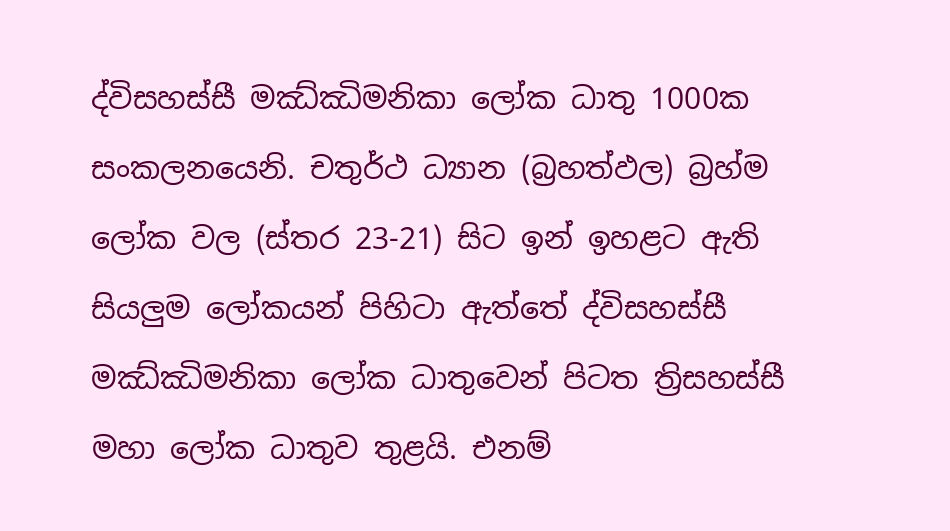ද්විසහස්සී මඣ්ඣිමනිකා ලෝක ධාතු 1000ක සංකලනයෙනි. චතුර්ථ ධ්‍යාන (බ්‍රහත්ඵල) බ්‍රහ්ම ලෝක වල (ස්තර 23-21) සිට ඉන් ඉහළට ඇති සියලුම ලෝකයන් පිහිටා ඇත්තේ ද්විසහස්සී මඣ්ඣිමනිකා ලෝක ධාතුවෙන් පිටත ත්‍රිසහස්සී මහා ලෝක ධාතුව තුළයි. එනම්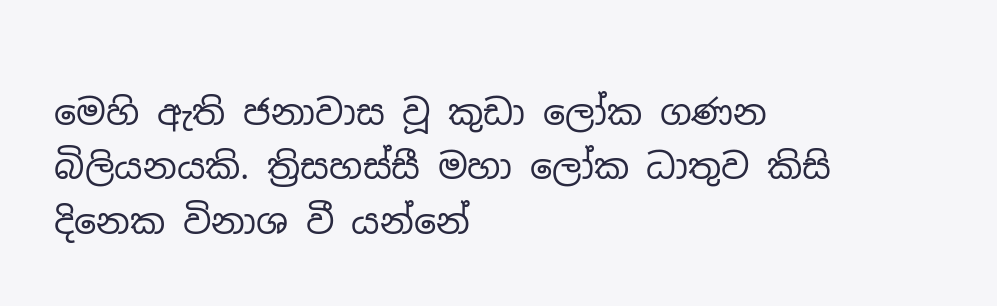මෙහි ඇති ජනාවාස වූ කුඩා ලෝක ගණන බිලියනයකි. ත්‍රිසහස්සී මහා ලෝක ධාතුව කිසි දිනෙක විනාශ වී යන්නේ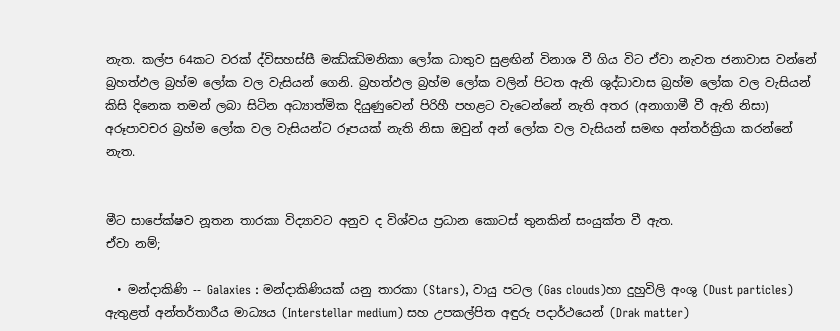නැත. කල්ප 64කට වරක් ද්විසහස්සී මඣ්ඣිමනිකා ලෝක ධාතුව සුළඟින් විනාශ වී ගිය විට ඒවා නැවත ජනාවාස වන්නේ බ්‍රහත්ඵල බ්‍රහ්ම ලෝක වල වැසියන් ගෙනි. බ්‍රහත්ඵල බ්‍රහ්ම ලෝක වලින් පිටත ඇති ශුද්ධාවාස බ්‍රහ්ම ලෝක වල වැසියන් කිසි දිනෙක තමන් ලබා සිටින අධ්‍යාත්මික දියුණුවෙන් පිරිහී පහළට වැටෙන්නේ නැති අතර (අනාගාමී වී ඇති නිසා) අරූපාවචර බ්‍රහ්ම ලෝක වල වැසියන්ට රූපයක් නැති නිසා ඔවුන් අන් ලෝක වල වැසියන් සමඟ අන්තර්ක්‍රියා කරන්නේ නැත.


මීට සාපේක්ෂව නූතන තාරකා විද්‍යාවට අනුව ද විශ්වය ප්‍රධාන කොටස් තුනකින් සංයුක්ත වී ඇත.
ඒවා නම්;

  • මන්දාකිණි -- Galaxies : මන්දාකිණියක් යනු තාරකා (Stars), වායු පටල (Gas clouds)හා දුහුවිලි අංශු (Dust particles) ඇතුළත් අන්තර්තාරීය මාධ්‍යය (Interstellar medium) සහ උපකල්පිත අඳුරු පදාර්ථයෙන් (Drak matter)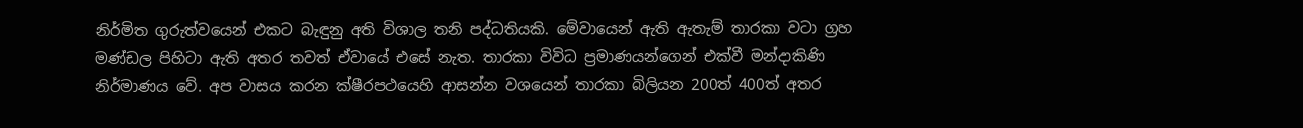නිර්මිත ගුරුත්වයෙන් එකට බැඳුනු අති විශාල තනි පද්ධතියකි. මේවායෙන් ඇති ඇතැම් තාරකා වටා ග්‍රහ මණ්ඩල පිහිටා ඇති අතර තවත් ඒවායේ එසේ නැත. තාරකා විවිධ ප්‍රමාණයන්ගෙන් එක්වී මන්දාකිණි නිර්මාණය වේ. අප වාසය කරන ක්ෂීරපථයෙහි ආසන්න වශයෙන් තාරකා බිලියන 200ත් 400ත් අතර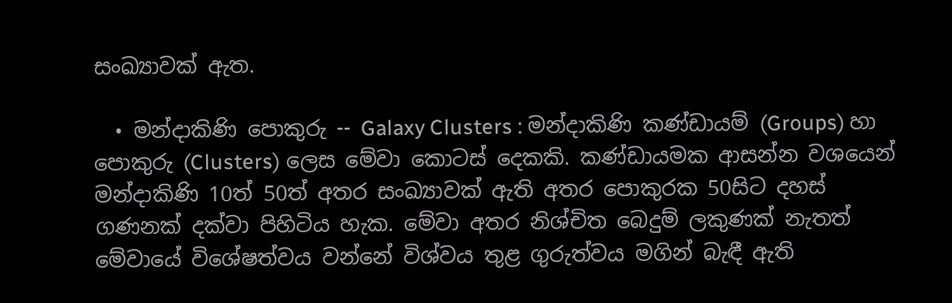සංඛ්‍යාවක් ඇත.

  • මන්දාකිණි පොකුරු -- Galaxy Clusters : මන්දාකිණි කණ්ඩායම් (Groups) හා පොකුරු (Clusters) ලෙස මේවා කොටස් දෙකකි. කණ්ඩායමක ආසන්න වශයෙන් මන්දාකිණි 10ත් 50ත් අතර සංඛ්‍යාවක් ඇති අතර පොකුරක 50සිට දහස් ගණනක් දක්වා පිහිටිය හැක. මේවා අතර නිශ්චිත බෙදුම් ලකුණක් නැතත් මේවායේ විශේෂත්වය වන්නේ විශ්වය තුළ ගුරුත්වය මගින් බැඳී ඇති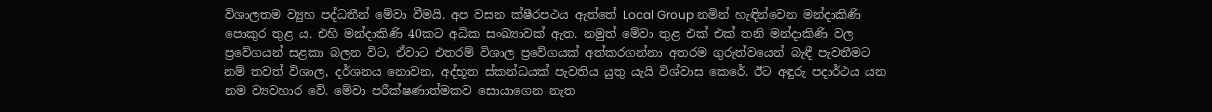විශාලතම ව්‍යුහ පද්ධතීන් මේවා වීමයි. අප වසන ක්ෂීරපථය ඇත්තේ Local Group නමින් හැඳින්වෙන මන්දාකිණි පොකුර තුළ ය. එහි මන්දාකිණි 40කට අධික සංඛ්‍යාවක් ඇත. නමුත් මේවා තුළ එක් එක් තනි මන්දාකිණි වල ප්‍රවේගයන් සළකා බලන විට, ඒවාට එතරම් විශාල ප්‍රවේගයක් අත්කරගන්නා අතරම ගුරුත්වයෙන් බැඳී පැවතීමට නම් තවත් විශාල, දර්ශනය නොවන, අද්භූත ස්කන්ධයක් පැවතිය යුතු යැයි විශ්වාස කෙරේ. ඊට අඳුරු පදාර්ථය යන නම ව්‍යවහාර වේ. මේවා පරීක්ෂණාත්මකව සොයාගෙන නැත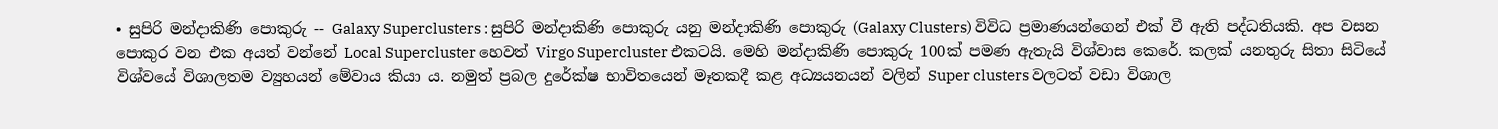• සුපිරි මන්දාකිණි පොකුරු -- Galaxy Superclusters : සුපිරි මන්දාකිණි පොකුරු යනු මන්දාකිණි පොකුරු (Galaxy Clusters) විවිධ ප්‍රමාණයන්ගෙන් එක් වී ඇති පද්ධතියකි. අප වසන පොකුර වන එක අයත් වන්නේ Local Supercluster හෙවත් Virgo Supercluster එකටයි. මෙහි මන්දාකිණි පොකුරු 100ක් පමණ ඇතැයි විශ්වාස කෙරේ. කලක් යනතුරු සිතා සිටියේ විශ්වයේ විශාලතම ව්‍යුහයන් මේවාය කියා ය. නමුත් ප්‍රබල දුරේක්ෂ භාවිතයෙන් මෑතකදී කළ අධ්‍යයනයන් වලින් Super clusters වලටත් වඩා විශාල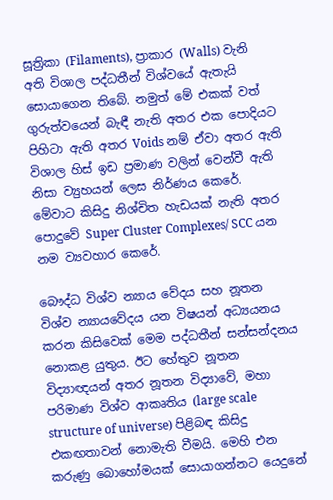සූත්‍රිකා (Filaments), ප්‍රාකාර (Walls) වැනි අති විශාල පද්ධතීන් විශ්වයේ ඇතැයි සොයාගෙන තිබේ. නමුත් මේ එකක් වත් ගුරුත්වයෙන් බැඳී නැති අතර එක පොදියට පිහිටා ඇති අතර Voids නම් ඒවා අතර ඇති විශාල හිස් ඉඩ ප්‍රමාණ වලින් වෙන්වී ඇති නිසා ව්‍යුහයන් ලෙස නිර්ණය කෙරේ. මේවාට කිසිදු නිශ්චිත හැඩයක් නැති අතර පොදුවේ Super Cluster Complexes/ SCC යන නම ව්‍යවහාර කෙරේ.

බෞද්ධ විශ්ව න්‍යාය වේදය සහ නූතන විශ්ව න්‍යායවේදය යන විෂයන් අධ්‍යයනය කරන කිසිවෙක් මෙම පද්ධතීන් සන්සන්දනය නොකළ යුතුය. ඊට හේතුව නූතන විද්‍යාඥයන් අතර නූතන විද්‍යාවේ, මහා පරිමාණ විශ්ව ආකෘතිය (large scale structure of universe) පිළිබඳ කිසිදු එකඟතාවන් නොමැති වීමයි. මෙහි එන කරුණු බොහෝමයක් සොයාගන්නට යෙදුනේ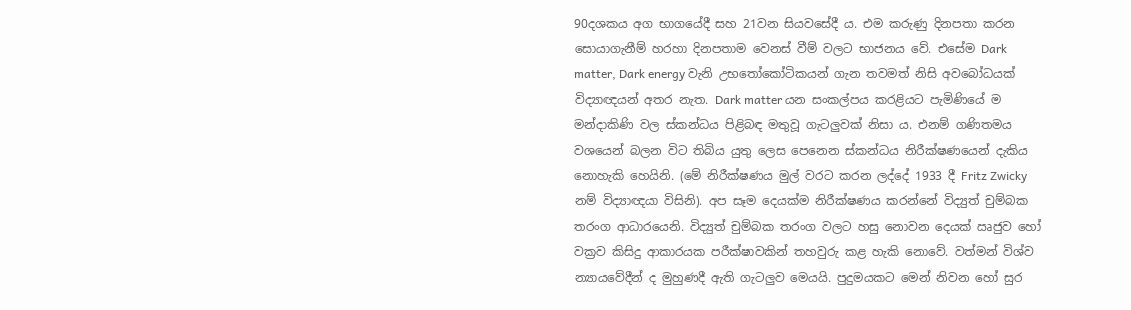90දශකය අග භාගයේදී සහ 21වන සියවසේදී ය. එම කරුණු දිනපතා කරන සොයාගැනීම් හරහා දිනපතාම වෙනස් වීම් වලට භාජනය වේ. එසේම Dark matter, Dark energy වැනි උභතෝකෝටිකයන් ගැන තවමත් නිසි අවබෝධයක් විද්‍යාඥයන් අතර නැත. Dark matter යන සංකල්පය කරළියට පැමිණියේ ම මන්දාකිණි වල ස්කන්ධය පිළිබඳ මතුවූ ගැටලුවක් නිසා ය. එනම් ගණිතමය වශයෙන් බලන විට තිබිය යුතු ලෙස පෙනෙන ස්කන්ධය නිරීක්ෂණයෙන් දැකිය නොහැකි හෙයිනි. (මේ නිරීක්ෂණය මුල් වරට කරන ලද්දේ 1933 දී Fritz Zwicky නම් විද්‍යාඥයා විසිනි). අප සෑම දෙයක්ම නිරීක්ෂණය කරන්නේ විද්‍යුත් චුම්බක තරංග ආධාරයෙනි. විද්‍යුත් චුම්බක තරංග වලට හසු නොවන දෙයක් ඍජුව හෝ වක්‍රව කිසිදු ආකාරයක පරීක්ෂාවකින් තහවුරු කළ හැකි නොවේ. වත්මන් විශ්ව න්‍යායවේදීන් ද මුහුණදී ඇති ගැටලුව මෙයයි. පුදුමයකට මෙන් නිවන හෝ සුර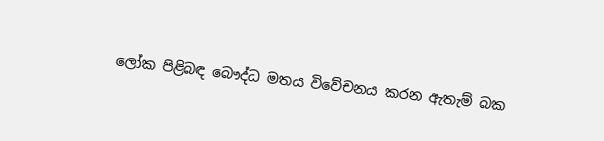ලෝක පිළිබඳ බෞද්ධ මතය විවේචනය කරන ඇතැම් බක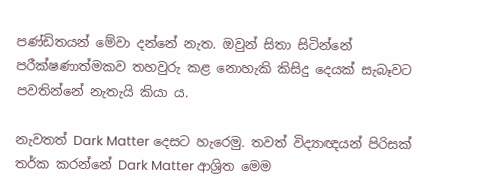පණ්ඩිතයන් මේවා දන්නේ නැත. ඔවුන් සිතා සිටින්නේ පරීක්ෂණාත්මකව තහවුරු කළ නොහැකි කිසිදු දෙයක් සැබෑවට පවතින්නේ නැතැයි කියා ය.

නැවතත් Dark Matter දෙසට හැරෙමු. තවත් විද්‍යාඥයන් පිරිසක් තර්ක කරන්නේ Dark Matter ආශ්‍රිත මෙම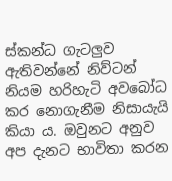ස්කන්ධ ගැටලුව ඇතිවන්නේ නිව්ටන් නියම හරිහැටි අවබෝධ කර නොගැනීම නිසායැයි කියා ය. ඔවුනට අනුව අප දැනට භාවිතා කරන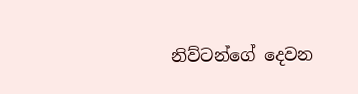නිව්ටන්ගේ දෙවන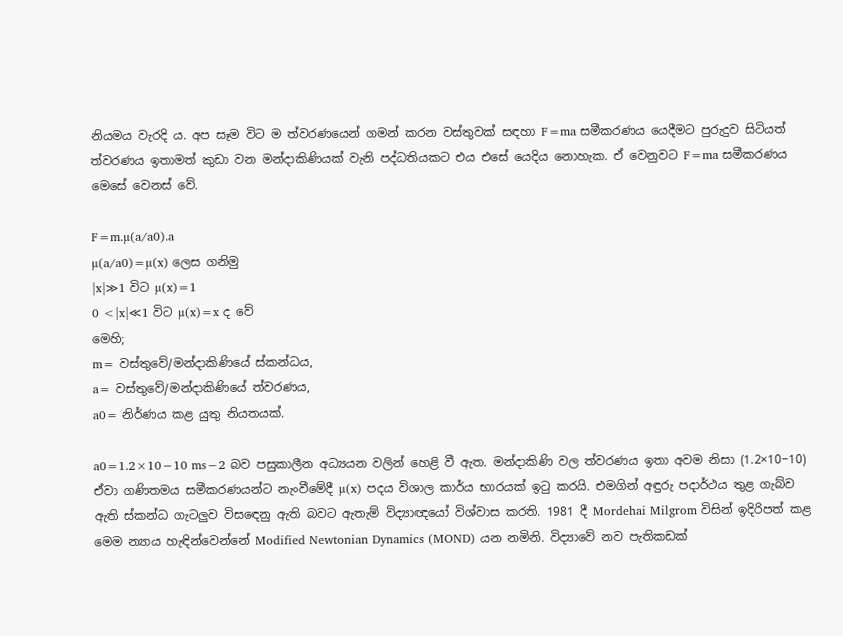නියමය වැරදි ය. අප සෑම විට ම ත්වරණයෙන් ගමන් කරන වස්තුවක් සඳහා F=ma සමීකරණය යෙදීමට පුරුදුව සිටියත් ත්වරණය ඉතාමත් කුඩා වන මන්දාකිණියක් වැනි පද්ධතියකට එය එසේ යෙදිය නොහැක. ඒ වෙනුවට F=ma සමීකරණය මෙසේ වෙනස් වේ.

F=m.µ(a/a0).a
µ(a/a0)=µ(x) ලෙස ගනිමු
|x|≫1 විට µ(x)=1
0 <|x|≪1 විට µ(x)=x ද වේ
මෙහි;
m= වස්තුවේ/මන්දාකිණියේ ස්කන්ධය,
a= වස්තුවේ/මන්දාකිණියේ ත්වරණය,
a0= නිර්ණය කළ යුතු නියතයක්.

a0=1.2×10−10 ms−2 බව පසුකාලීන අධ්‍යයන වලින් හෙළි වී ඇත. මන්දාකිණි වල ත්වරණය ඉතා අවම නිසා (1.2×10−10) ඒවා ගණිතමය සමීකරණයන්ට නැංවීමේදී µ(x) පදය විශාල කාර්ය භාරයක් ඉටු කරයි. එමගින් අඳුරු පදාර්ථය තුළ ගැබ්ව ඇති ස්කන්ධ ගැටලුව විසඳෙනු ඇති බවට ඇතැම් විද්‍යාඥයෝ විශ්වාස කරති. 1981 දී Mordehai Milgrom විසින් ඉදිරිපත් කළ මෙම න්‍යාය හැඳින්වෙන්නේ Modified Newtonian Dynamics (MOND) යන නමිනි. විද්‍යාවේ නව පැතිකඩක්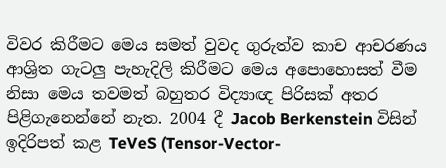විවර කිරීමට මෙය සමත් වුවද ගුරුත්ව කාච ආචරණය ආශ්‍රිත ගැටලු පැහැදිලි කිරීමට මෙය අපොහොසත් වීම නිසා මෙය තවමත් බහුතර විද්‍යාඥ පිරිසක් අතර පිළිගැනෙන්නේ නැත. 2004 දී Jacob Berkenstein විසින් ඉදිරිපත් කළ TeVeS (Tensor-Vector-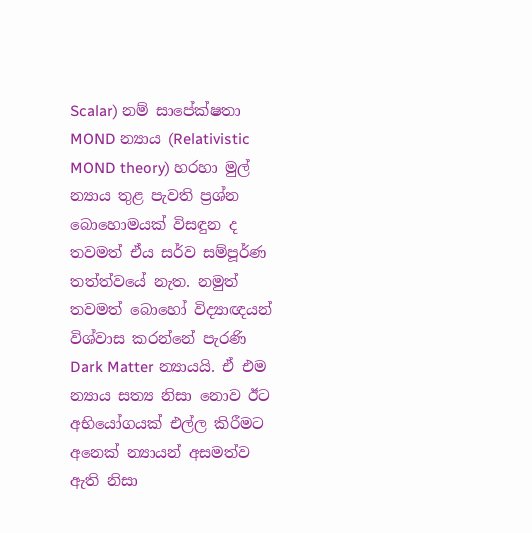Scalar) නම් සාපේක්ෂතා MOND න්‍යාය (Relativistic MOND theory) හරහා මුල් න්‍යාය තුළ පැවති ප්‍රශ්න බොහොමයක් විසඳුන ද තවමත් ඒය සර්ව සම්පූර්ණ තත්ත්වයේ නැත. නමුත් තවමත් බොහෝ විද්‍යාඥයන් විශ්වාස කරන්නේ පැරණි Dark Matter න්‍යායයි. ඒ එම න්‍යාය සත්‍ය නිසා නොව ඊට අභියෝගයක් එල්ල කිරීමට අනෙක් න්‍යායන් අසමත්ව ඇති නිසා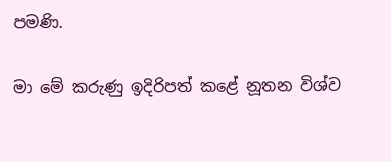පමණි.

මා මේ කරුණු ඉදිරිපත් කළේ නූතන විශ්ව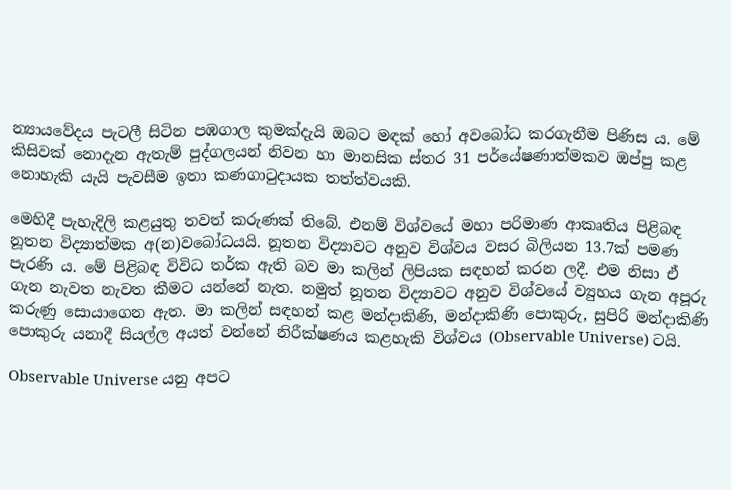න්‍යායවේදය පැටලී සිටින පඹගාල කුමක්දැයි ඔබට මඳක් හෝ අවබෝධ කරගැනීම පිණිස ය. මේ කිසිවක් නොදැන ඇතැම් පුද්ගලයන් නිවන හා මානසික ස්තර 31 පර්යේෂණාත්මකව ඔප්පු කළ නොහැකි යැයි පැවසීම ඉතා කණගාටුදායක තත්ත්වයකි.

මෙහිදී පැහැදිලි කළයුතු තවත් කරුණක් තිබේ. එනම් විශ්වයේ මහා පරිමාණ ආකෘතිය පිළිබඳ නූතන විද්‍යාත්මක අ(න)වබෝධයයි. නූතන විද්‍යාවට අනුව විශ්වය වසර බිලියන 13.7ක් පමණ පැරණි ය. මේ පිළිබඳ විවිධ තර්ක ඇති බව මා කලින් ලිපියක සඳහන් කරන ලදී. එම නිසා ඒ ගැන නැවත නැවත කීමට යන්නේ නැත. නමුත් නූතන විද්‍යාවට අනුව විශ්වයේ ව්‍යුහය ගැන අපූරු කරුණු සොයාගෙන ඇත. මා කලින් සඳහන් කළ මන්දාකිණි, මන්දාකිණි පොකුරු, සුපිරි මන්දාකිණි පොකුරු යනාදී සියල්ල අයත් වන්නේ නිරීක්ෂණය කළහැකි විශ්වය (Observable Universe) ටයි.

Observable Universe යනු අපට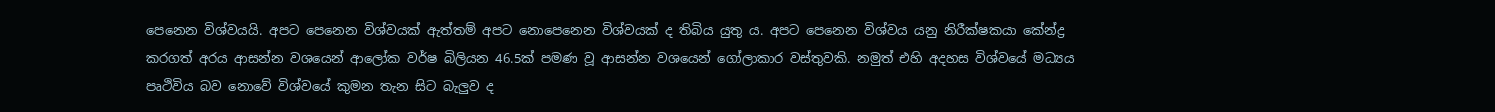පෙනෙන විශ්වයයි. අපට පෙනෙන විශ්වයක් ඇත්තම් අපට නොපෙනෙන විශ්වයක් ද තිබිය යුතු ය. අපට පෙනෙන විශ්වය යනු නිරීක්ෂකයා කේන්ද්‍ර කරගත් අරය ආසන්න වශයෙන් ආලෝක වර්ෂ බිලියන 46.5ක් පමණ වූ ආසන්න වශයෙන් ගෝලාකාර වස්තුවකි. නමුත් එහි අදහස විශ්වයේ මධ්‍යය පෘථිවිය බව නොවේ විශ්වයේ කුමන තැන සිට බැලුව ද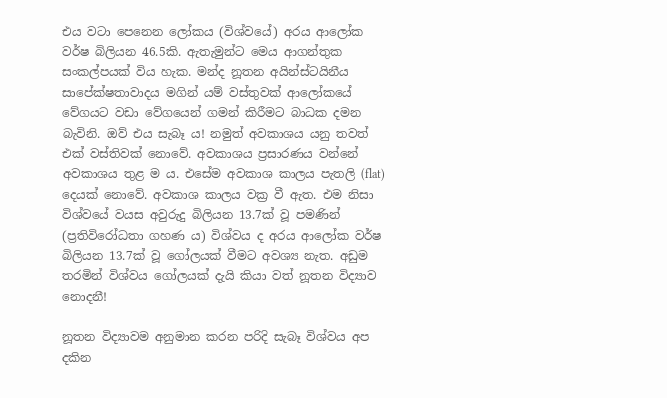එය වටා පෙනෙන ලෝකය (විශ්වයේ) අරය ආලෝක වර්ෂ බිලියන 46.5කි. ඇතැමුන්ට මෙය ආගන්තුක සංකල්පයක් විය හැක. මන්ද නූතන අයින්ස්ටයිනීය සාපේක්ෂතාවාදය මගින් යම් වස්තුවක් ආලෝකයේ වේගයට වඩා වේගයෙන් ගමන් කිරීමට බාධක දමන බැවිනි. ඔව් එය සැබෑ ය! නමුත් අවකාශය යනු තවත් එක් වස්තිවක් නොවේ. අවකාශය ප්‍රසාරණය වන්නේ අවකාශය තුළ ම ය. එසේම අවකාශ කාලය පැතලි (flat) දෙයක් නොවේ. අවකාශ කාලය වක්‍ර වී ඇත. එම නිසා විශ්වයේ වයස අවුරුදු බිලියන 13.7ක් වූ පමණින් (ප්‍රතිවිරෝධතා ගහණ ය) විශ්වය ද අරය ආලෝක වර්ෂ බිලියන 13.7ක් වූ ගෝලයක් වීමට අවශ්‍ය නැත. අඩුම තරමින් විශ්වය ගෝලයක් දැයි කියා වත් නූතන විද්‍යාව නොදනී!

නූතන විද්‍යාවම අනුමාන කරන පරිදි සැබෑ විශ්වය අප දකින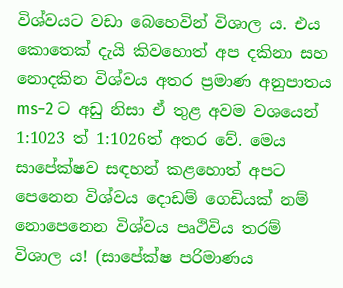විශ්වයට වඩා බෙහෙවින් විශාල ය. එය කොතෙක් දැයි කිවහොත් අප දකිනා සහ නොදකින විශ්වය අතර ප්‍රමාණ අනුපාතය ms−2 ට අඩු නිසා ඒ තුළ අවම වශයෙන් 1:1023 ත් 1:1026ත් අතර වේ. මෙය සාපේක්ෂව සඳහන් කළහොත් අපට පෙනෙන විශ්වය දොඩම් ගෙඩියක් නම් නොපෙනෙන විශ්වය පෘථිවිය තරම් විශාල ය! (සාපේක්ෂ පරිමාණය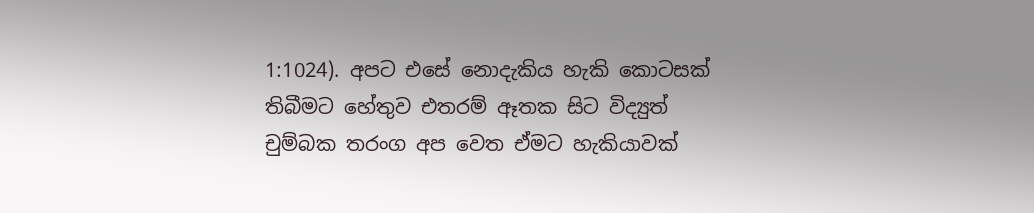1:1024). අපට එසේ නොදැකිය හැකි කොටසක් තිබීමට හේතුව එතරම් ඈතක සිට විද්‍යුත් චුම්බක තරංග අප වෙත ඒමට හැකියාවක්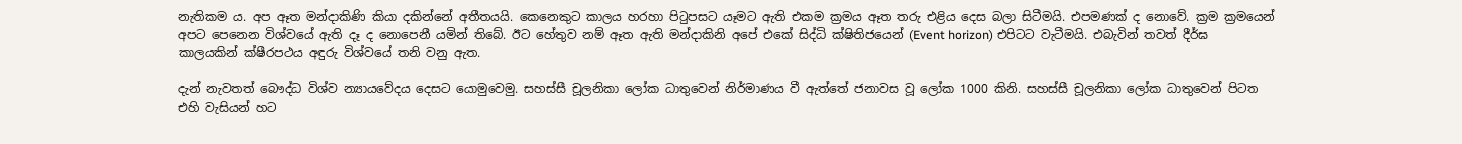නැතිකම ය. අප ඈත මන්දාකිණි කියා දකින්නේ අතීතයයි. කෙනෙකුට කාලය හරහා පිටුපසට යෑමට ඇති එකම ක්‍රමය ඈත තරු එළිය දෙස බලා සිටීමයි. එපමණක් ද නොවේ. ක්‍රම ක්‍රමයෙන් අපට පෙනෙන විශ්වයේ ඇති දෑ ද නොපෙනී යමින් තිබේ. ඊට හේතුව නම් ඈත ඇති මන්දාකිනි අපේ එකේ සිද්ධි ක්ෂිතිජයෙන් (Event horizon) එපිටට වැටීමයි. එබැවින් තවත් දීර්ඝ කාලයකින් ක්ෂීරපථය අඳුරු විශ්වයේ තනි වනු ඇත.

දැන් නැවතත් බෞද්ධ විශ්ව න්‍යායවේදය දෙසට යොමුවෙමු. සහස්සී චූලනිකා ලෝක ධාතුවෙන් නිර්මාණය වී ඇත්තේ ජනාවස වූ ලෝක 1000 කිනි. සහස්සී චූලනිකා ලෝක ධාතුවෙන් පිටත එහි වැසියන් හට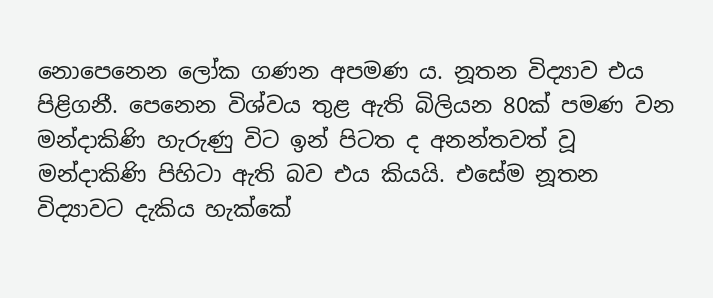නොපෙනෙන ලෝක ගණන අපමණ ය. නූතන විද්‍යාව එය පිළිගනී. පෙනෙන විශ්වය තුළ ඇති බිලියන 80ක් පමණ වන මන්දාකිණි හැරුණු විට ඉන් පිටත ද අනන්තවත් වූ මන්දාකිණි පිහිටා ඇති බව එය කියයි. එසේම නූතන විද්‍යාවට දැකිය හැක්කේ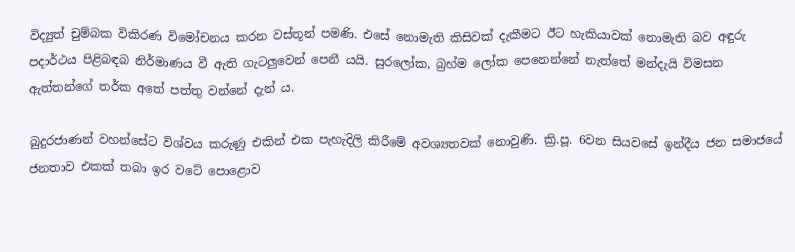විද්‍යුත් චුම්බක විකිරණ විමෝචනය කරන වස්තූන් පමණි. එසේ නොමැති කිසිවක් දැකීමට ඊට හැකියාවක් නොමැති බව අඳුරු පදාර්ථය පිළිබඳබ නිර්මාණය වී ඇති ගැටලුවෙන් පෙනී යයි. සුරලෝක, බ්‍රහ්ම ලෝක පෙනෙන්නේ නැත්තේ මන්දැයි විමසන ඇත්තන්ගේ තර්ක අතේ පත්තු වන්නේ දැන් ය.

බුදුරජාණන් වහන්සේට විශ්වය කරුණු එකින් එක පැහැදිලි කිරීමේ අවශ්‍යතවක් නොවුණි. ක්‍රි.පූ. 6වන සියවසේ ඉන්දීය ජන සමාජයේ ජනතාව එකක් තබා ඉර වටේ පොළොව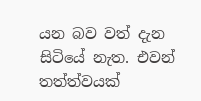යන බව වත් දැන සිටියේ නැත. එවන් තත්ත්වයක්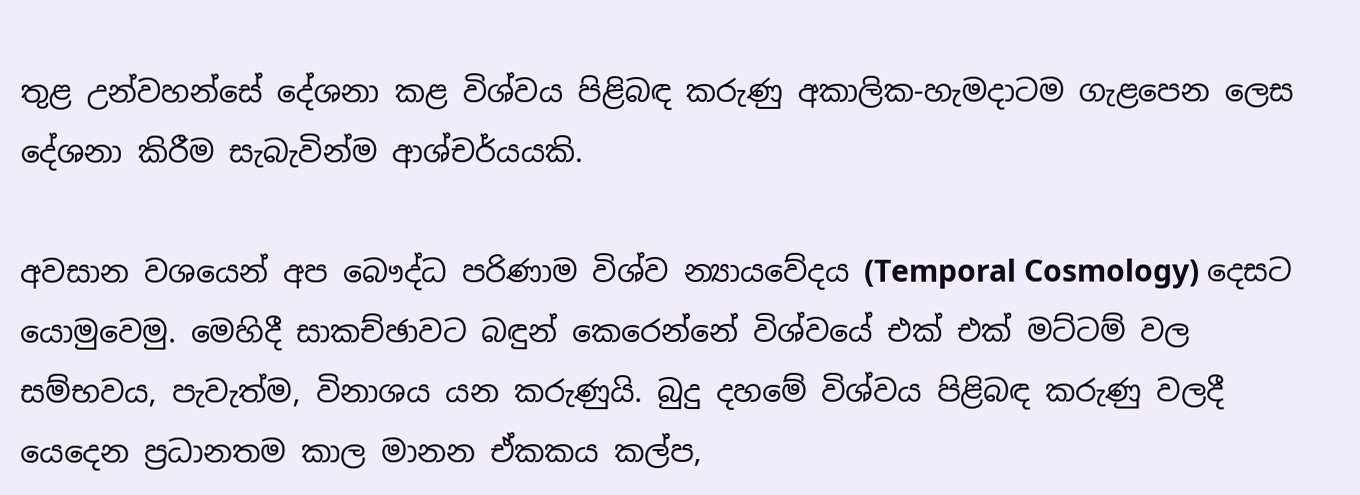තුළ උන්වහන්සේ දේශනා කළ විශ්වය පිළිබඳ කරුණු අකාලික-හැමදාටම ගැළපෙන ලෙස දේශනා කිරීම සැබැවින්ම ආශ්චර්යයකි.

අවසාන වශයෙන් අප බෞද්ධ පරිණාම විශ්ව න්‍යායවේදය (Temporal Cosmology) දෙසට යොමුවෙමු. මෙහිදී සාකච්ඡාවට බඳුන් කෙරෙන්නේ විශ්වයේ එක් එක් මට්ටම් වල සම්භවය, පැවැත්ම, විනාශය යන කරුණුයි. බුදු දහමේ විශ්වය පිළිබඳ කරුණු වලදී යෙදෙන ප්‍රධානතම කාල මානන ඒකකය කල්ප,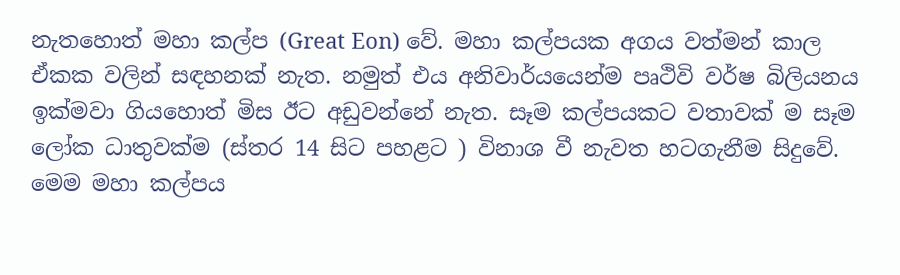නැතහොත් මහා කල්ප (Great Eon) වේ. මහා කල්පයක අගය වත්මන් කාල ඒකක වලින් සඳහනක් නැත. නමුත් එය අනිවාර්යයෙන්ම පෘථිවි වර්ෂ බිලියනය ඉක්මවා ගියහොත් මිස ඊට අඩුවන්නේ නැත. සෑම කල්පයකට වතාවක් ම සෑම ලෝක ධාතුවක්ම (ස්තර 14 සිට පහළට ) විනාශ වී නැවත හටගැනීම සිදුවේ. මෙම මහා කල්පය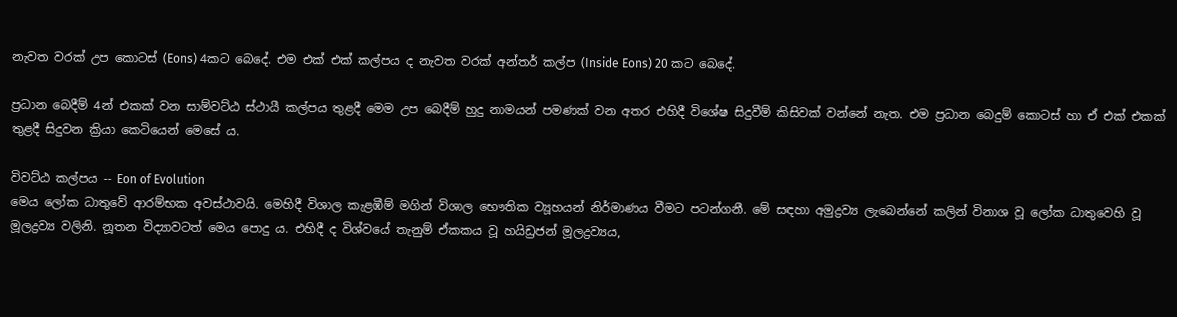නැවත වරක් උප කොටස් (Eons) 4කට බෙදේ. එම එක් එක් කල්පය ද නැවත වරක් අන්තර් කල්ප (Inside Eons) 20 කට බෙදේ.

ප්‍රධාන බෙදීම් 4න් එකක් වන සාම්වට්ඨ ස්ථායී කල්පය තුළදී මෙම උප බෙදීම් හුදු නාමයන් පමණක් වන අතර එහිදී විශේෂ සිදුවීම් කිසිවක් වන්නේ නැත. එම ප්‍රධාන බෙදුම් කොටස් හා ඒ එක් එකක් තුළදී සිදුවන ක්‍රියා කෙටියෙන් මෙසේ ය.

විවට්ඨ කල්පය -- Eon of Evolution
මෙය ලෝක ධාතුවේ ආරම්භක අවස්ථාවයි. මෙහිදී විශාල කැළඹීම් මගින් විශාල භෞතික ව්‍යූහයන් නිර්මාණය වීමට පටන්ගනී. මේ සඳහා අමුද්‍රව්‍ය ලැබෙන්නේ කලින් විනාශ වූ ලෝක ධාතුවෙහි වූ මූලද්‍රව්‍ය වලිනි. නූතන විද්‍යාවටත් මෙය පොදු ය. එහිදී ද විශ්වයේ තැනුම් ඒකකය වූ හයිඩ්‍රජන් මූලද්‍රව්‍යය,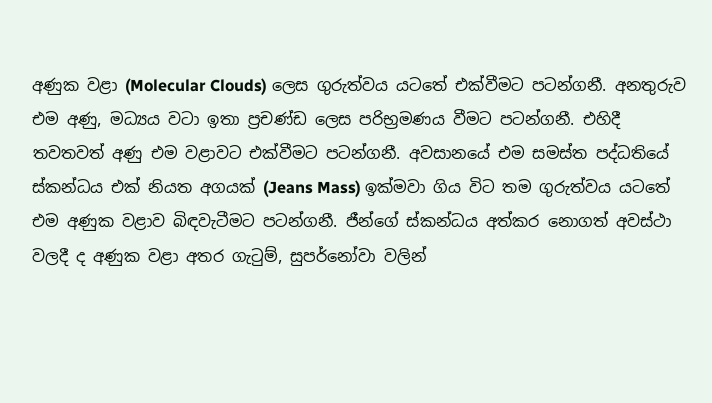අණුක වළා (Molecular Clouds) ලෙස ගුරුත්වය යටතේ එක්වීමට පටන්ගනී. අනතුරුව එම අණු, මධ්‍යය වටා ඉතා ප්‍රචණ්ඩ ලෙස පරිභ්‍රමණය වීමට පටන්ගනී. එහිදී තවතවත් අණු එම වළාවට එක්වීමට පටන්ගනී. අවසානයේ එම සමස්ත පද්ධතියේ ස්කන්ධය එක් නියත අගයක් (Jeans Mass) ඉක්මවා ගිය විට තම ගුරුත්වය යටතේ එම අණුක වළාව බිඳවැටීමට පටන්ගනී. ජීන්ගේ ස්කන්ධය අත්කර නොගත් අවස්ථා වලදී ද අණුක වළා අතර ගැටුම්, සුපර්නෝවා වලින්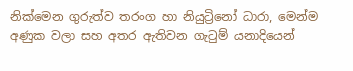නික්මෙන ගුරුත්ව තරංග හා නියුට්‍රිනෝ ධාරා, මෙන්ම අණුක වලා සහ අතර ඇතිවන ගැටුම් යනාදියෙන්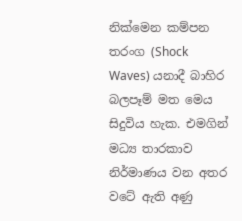නික්මෙන කම්පන තරංග (Shock Waves) යනාදී බාහිර බලපෑම් මත මෙය සිදුවිය හැක. එමගින් මධ්‍ය තාරකාව නිර්මාණය වන අතර වටේ ඇති අණු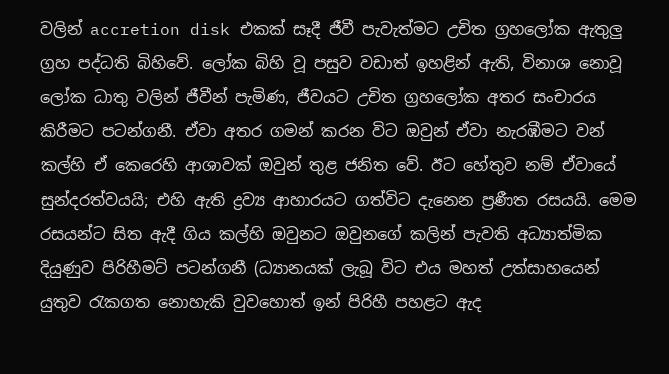වලින් accretion disk එකක් සෑදී ජීවී පැවැත්මට උචිත ග්‍රහලෝක ඇතුලු ග්‍රහ පද්ධති බිහිවේ. ලෝක බිහි වූ පසුව වඩාත් ඉහළින් ඇති, විනාශ නොවූ ලෝක ධාතු වලින් ජීවීන් පැමිණ, ජීවයට උචිත ග්‍රහලෝක අතර සංචාරය කිරීමට පටන්ගනී. ඒවා අතර ගමන් කරන විට ඔවුන් ඒවා නැරඹීමට වන් කල්හි ඒ කෙරෙහි ආශාවක් ඔවුන් තුළ ජනිත වේ. ඊට හේතුව නම් ඒවායේ සුන්දරත්වයයි; එහි ඇති ද්‍රව්‍ය ආහාරයට ගත්විට දැනෙන ප්‍රණීත රසයයි. මෙම රසයන්ට සිත ඇදී ගිය කල්හි ඔවුනට ඔවුනගේ කලින් පැවති අධ්‍යාත්මික දියුණුව පිරිහීමට් පටන්ගනී (ධ්‍යානයක් ලැබූ විට එය මහත් උත්සාහයෙන් යුතුව රැකගත නොහැකි වුවහොත් ඉන් පිරිහී පහළට ඇද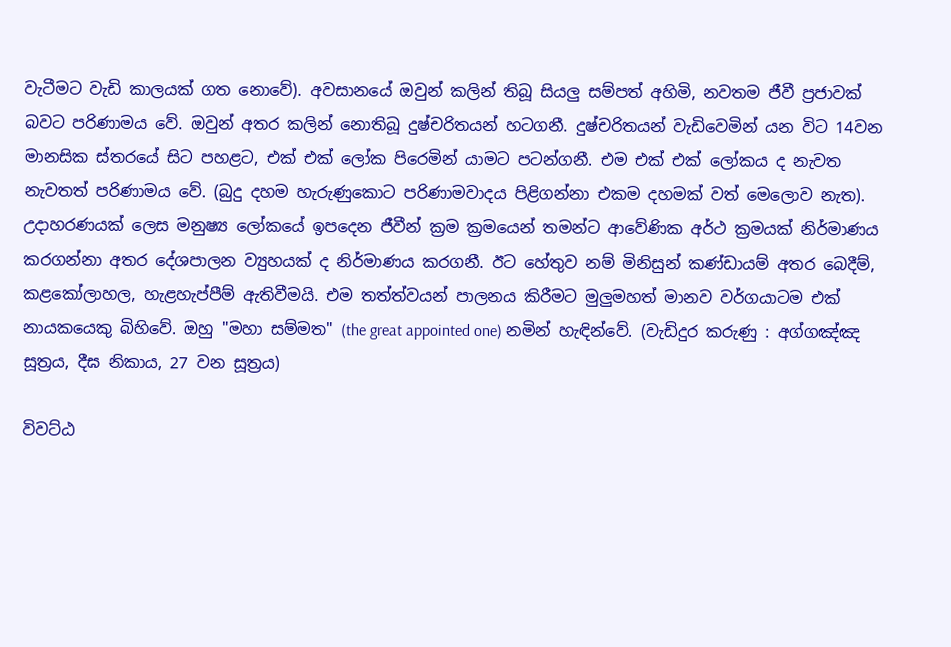වැටීමට වැඩි කාලයක් ගත නොවේ). අවසානයේ ඔවුන් කලින් තිබූ සියලු සම්පත් අහිමි, නවතම ජීවී ප්‍රජාවක් බවට පරිණාමය වේ. ඔවුන් අතර කලින් නොතිබූ දුෂ්චරිතයන් හටගනී. දුෂ්චරිතයන් වැඩිවෙමින් යන විට 14වන මානසික ස්තරයේ සිට පහළට, එක් එක් ලෝක පිරෙමින් යාමට පටන්ගනී. එම එක් එක් ලෝකය ද නැවත නැවතත් පරිණාමය වේ. (බුදු දහම හැරුණුකොට පරිණාමවාදය පිළිගන්නා එකම දහමක් වත් මෙලොව නැත). උදාහරණයක් ලෙස මනුෂ්‍ය ලෝකයේ ඉපදෙන ජීවීන් ක්‍රම ක්‍රමයෙන් තමන්ට ආවේණික අර්ථ ක්‍රමයක් නිර්මාණය කරගන්නා අතර දේශපාලන ව්‍යුහයක් ද නිර්මාණය කරගනී. ඊට හේතුව නම් මිනිසුන් කණ්ඩායම් අතර බෙදීම්, කළකෝලාහල, හැළහැප්පීම් ඇතිවීමයි. එම තත්ත්වයන් පාලනය කිරීමට මුලුමහත් මානව වර්ගයාටම එක් නායකයෙකු බිහිවේ. ඔහු "මහා සම්මත" (the great appointed one) නමින් හැඳින්වේ. (වැඩිදුර කරුණු : අග්ගඤ්ඤ සූත්‍රය, දීඝ නිකාය, 27 වන සූත්‍රය)

විවට්ඨ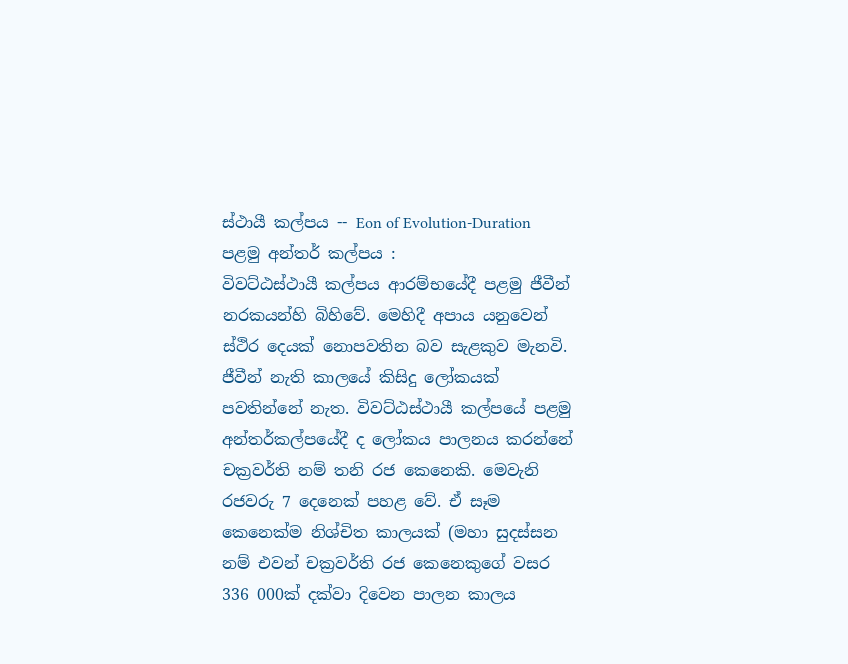ස්ථායී කල්පය -- Eon of Evolution-Duration
පළමු අන්තර් කල්පය :
විවට්ඨස්ථායී කල්පය ආරම්භයේදී පළමු ජීවීන් නරකයන්හි බිහිවේ. මෙහිදී අපාය යනුවෙන් ස්ථිර දෙයක් නොපවතින බව සැළකුව මැනවි. ජීවීන් නැති කාලයේ කිසිදු ලෝකයක් පවතින්නේ නැත. විවට්ඨස්ථායී කල්පයේ පළමු අන්තර්කල්පයේදී ද ලෝකය පාලනය කරන්නේ චක්‍රවර්ති නම් තනි රජ කෙනෙකි. මෙවැනි රජවරු 7 දෙනෙක් පහළ වේ. ඒ සෑම කෙනෙක්ම නිශ්චිත කාලයක් (මහා සුදස්සන නම් එවන් චක්‍රවර්ති රජ කෙනෙකුගේ වසර 336 000ක් දක්වා දිවෙන පාලන කාලය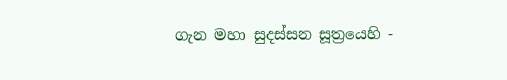ගැන මහා සුදස්සන සූත්‍රයෙහි -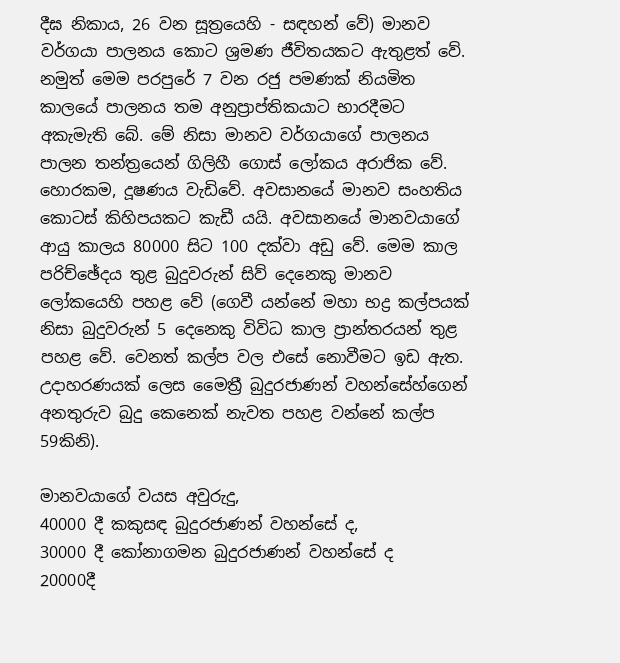දීඝ නිකාය, 26 වන සූත්‍රයෙහි - සඳහන් වේ) මානව වර්ගයා පාලනය කොට ශ්‍රමණ ජීවිතයකට ඇතුළත් වේ. නමුත් මෙම පරපුරේ 7 වන රජු පමණක් නියමිත කාලයේ පාලනය තම අනුප්‍රාප්තිකයාට භාරදීමට අකැමැති බේ. මේ නිසා මානව වර්ගයාගේ පාලනය පාලන තන්ත්‍රයෙන් ගිලිහී ගොස් ලෝකය අරාජික වේ. හොරකම, දූෂණය වැඩිවේ. අවසානයේ මානව සංහතිය කොටස් කිහිපයකට කැඩී යයි. අවසානයේ මානවයාගේ ආයු කාලය 80000 සිට 100 දක්වා අඩු වේ. මෙම කාල පරිච්ඡේදය තුළ බුදුවරුන් සිව් දෙනෙකු මානව ලෝකයෙහි පහළ වේ (ගෙවී යන්නේ මහා භද්‍ර කල්පයක් නිසා බුදුවරුන් 5 දෙනෙකු විවිධ කාල ප්‍රාන්තරයන් තුළ පහළ වේ. වෙනත් කල්ප වල එසේ නොවීමට ඉඩ ඇත. උදාහරණයක් ලෙස මෛත්‍රී බුදුරජාණන් වහන්සේහ්ගෙන් අනතුරුව බුදු කෙනෙක් නැවත පහළ වන්නේ කල්ප 59කිනි).

මානවයාගේ වයස අවුරුදු,
40000 දී කකුසඳ බුදුරජාණන් වහන්සේ ද,
30000 දී කෝනාගමන බුදුරජාණන් වහන්සේ ද
20000දී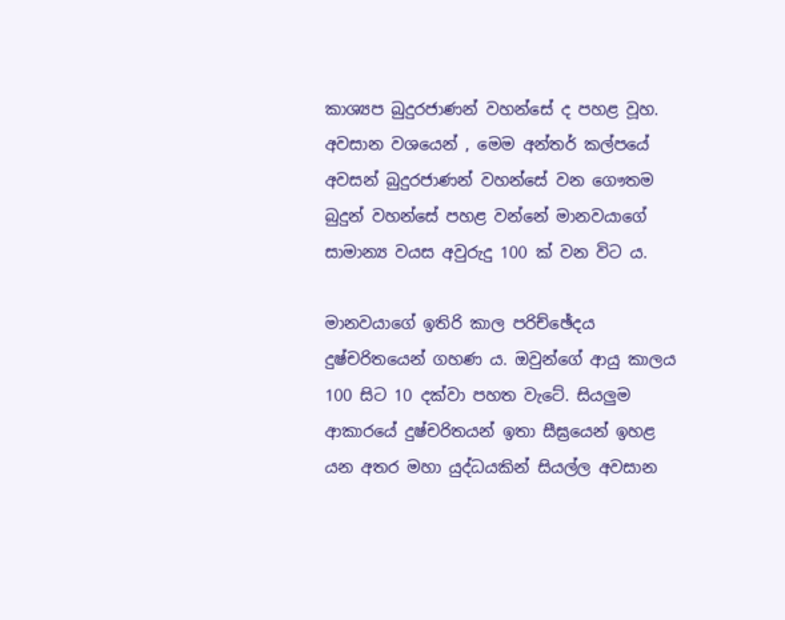කාශ්‍යප බුදුරජාණන් වහන්සේ ද පහළ වූහ. අවසාන වශයෙන් , මෙම අන්තර් කල්පයේ අවසන් බුදුරජාණන් වහන්සේ වන ගෞතම බුදුන් වහන්සේ පහළ වන්නේ මානවයාගේ සාමාන්‍ය වයස අවුරුදු 100 ක් වන විට ය.

මානවයාගේ ඉතිරි කාල පරිච්ඡේදය දුෂ්චරිතයෙන් ගහණ ය. ඔවුන්ගේ ආයු කාලය 100 සිට 10 දක්වා පහත වැටේ. සියලුම ආකාරයේ දුෂ්චරිතයන් ඉතා සීඝ්‍රයෙන් ඉහළ යන අතර මහා යුද්ධයකින් සියල්ල අවසාන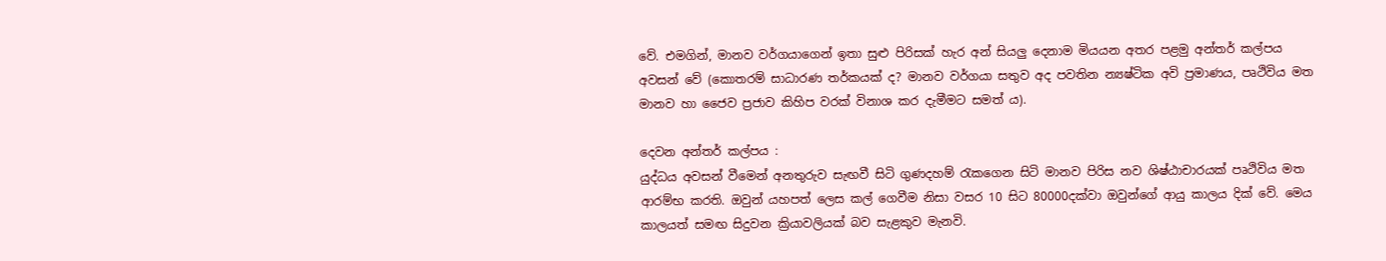වේ. එමගින්, මානව වර්ගයාගෙන් ඉතා සුළු පිරිසක් හැර අන් සියලු දෙනාම මියයන අතර පළමු අන්තර් කල්පය අවසන් වේ (කොතරම් සාධාරණ තර්කයක් ද? මානව වර්ගයා සතුව අද පවතින න්‍යෂ්ටික අවි ප්‍රමාණය, පෘථිවිය මත මානව හා ජෛව ප්‍රජාව කිහිප වරක් විනාශ කර දැමීමට සමත් ය).

දෙවන අන්තර් කල්පය :
යුද්ධය අවසන් වීමෙන් අනතුරුව සැඟවී සිටි ගුණදහම් රැකගෙන සිටි මානව පිරිස නව ශිෂ්ඨාචාරයක් පෘථිවිය මත ආරම්භ කරති. ඔවුන් යහපත් ලෙස කල් ගෙවීම නිසා වසර 10 සිට 80000දක්වා ඔවුන්ගේ ආයු කාලය දික් වේ. මෙය කාලයත් සමඟ සිදුවන ක්‍රියාවලියක් බව සැළකුව මැනවි.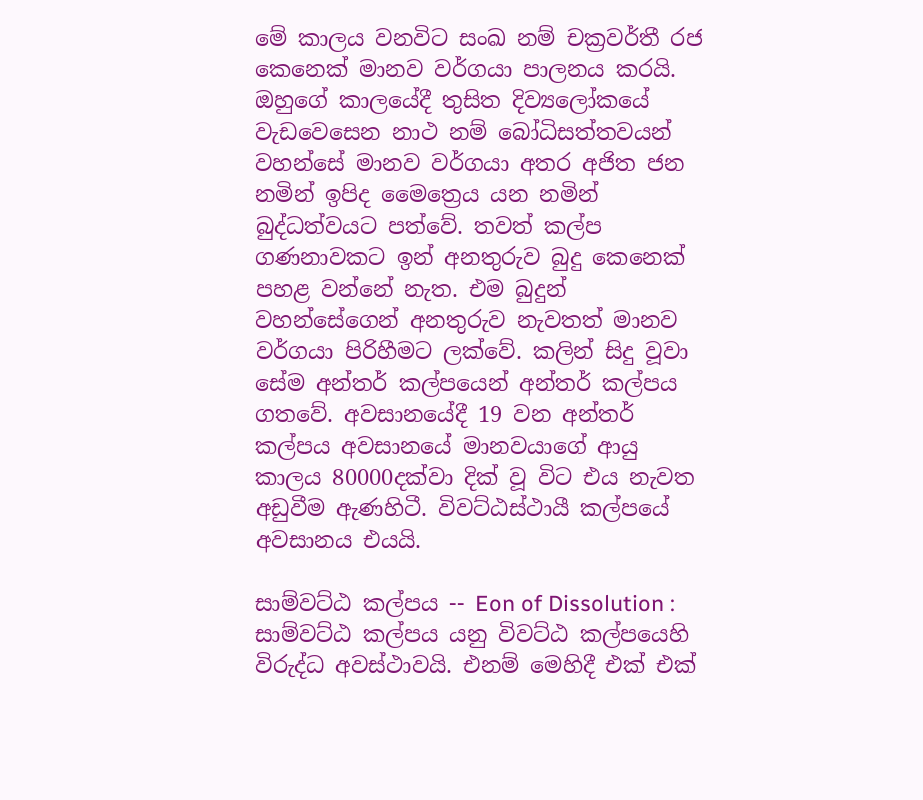මේ කාලය වනවිට සංඛ නම් චක්‍රවර්තී රජ කෙනෙක් මානව වර්ගයා පාලනය කරයි. ඔහුගේ කාලයේදී තුසිත දිව්‍යලෝකයේ වැඩවෙසෙන නාථ නම් බෝධිසත්තවයන් වහන්සේ මානව වර්ගයා අතර අජිත ජන නමින් ඉපිද මෛත්‍රෙය යන නමින් බුද්ධත්වයට පත්වේ. තවත් කල්ප ගණනාවකට ඉන් අනතුරුව බුදු කෙනෙක් පහළ වන්නේ නැත. එම බුදුන් වහන්සේගෙන් අනතුරුව නැවතත් මානව වර්ගයා පිරිහීමට ලක්වේ. කලින් සිදු වූවා සේම අන්තර් කල්පයෙන් අන්තර් කල්පය ගතවේ. අවසානයේදී 19 වන අන්තර් කල්පය අවසානයේ මානවයාගේ ආයු කාලය 80000දක්වා දික් වූ විට එය නැවත අඩුවීම ඇණහිටී. විවට්ඨස්ථායී කල්පයේ අවසානය එයයි.

සාම්වට්ඨ කල්පය -- Eon of Dissolution :
සාම්වට්ඨ කල්පය යනු විවට්ඨ කල්පයෙහි විරුද්ධ අවස්ථාවයි. එනම් මෙහිදී එක් එක්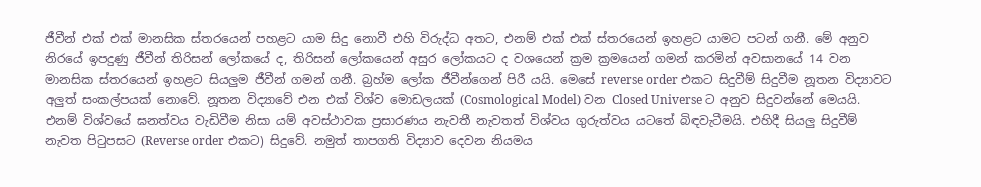ජීවීන් එක් එක් මානසික ස්තරයෙන් පහළට යාම සිදු නොවී එහි විරුද්ධ අතට, එනම් එක් එක් ස්තරයෙන් ඉහළට යාමට පටන් ගනී. මේ අනුව නිරයේ ඉපදුණු ජීවීන් තිරිසන් ලෝකයේ ද, තිරිසන් ලෝකයෙන් අසුර ලෝකයට ද වශයෙන් ක්‍රම ක්‍රමයෙන් ගමන් කරමින් අවසානයේ 14 වන මානසික ස්තරයෙන් ඉහළට සියලුම ජීවීන් ගමන් ගනී. බ්‍රහ්ම ලෝක ජීවීන්ගෙන් පිරී යයි. මෙසේ reverse order එකට සිදුවීම් සිදුවීම නූතන විද්‍යාවට අලුත් සංකල්පයක් නොවේ. නූතන විද්‍යාවේ එන එක් විශ්ව මොඩලයක් (Cosmological Model) වන Closed Universe ට අනුව සිදුවන්නේ මෙයයි. එනම් විශ්වයේ ඝනත්වය වැඩිවීම නිසා යම් අවස්ථාවක ප්‍රසාරණය නැවතී නැවතත් විශ්වය ගුරුත්වය යටතේ බිඳවැටීමයි. එහිදී සියලු සිදුවීම් නැවත පිටුපසට (Reverse order එකට) සිදුවේ. නමුත් තාපගති විද්‍යාව දෙවන නියමය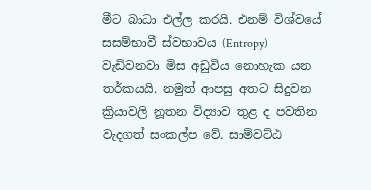මීට බාධා එල්ල කරයි. එනම් විශ්වයේ සසම්භාවී ස්වභාවය (Entropy) වැඩිවනවා මිස අඩුවිය නොහැක යන තර්කයයි. නමුත් ආපසු අතට සිදුවන ක්‍රියාවලි නූතන විද්‍යාව තුළ ද පවතින වැදගත් සංකල්ප වේ. සාම්වට්ඨ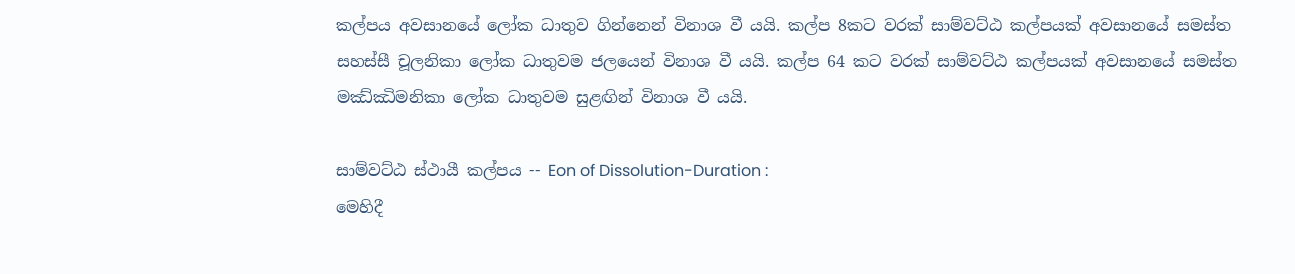කල්පය අවසානයේ ලෝක ධාතුව ගින්නෙන් විනාශ වී යයි. කල්ප 8කට වරක් සාම්වට්ඨ කල්පයක් අවසානයේ සමස්ත සහස්සී චූලනිකා ලෝක ධාතුවම ජලයෙන් විනාශ වී යයි. කල්ප 64 කට වරක් සාම්වට්ඨ කල්පයක් අවසානයේ සමස්ත මඣ්ඣිමනිකා ලෝක ධාතුවම සුළඟින් විනාශ වී යයි.

සාම්වට්ඨ ස්ථායී කල්පය -- Eon of Dissolution-Duration :
මෙහිදී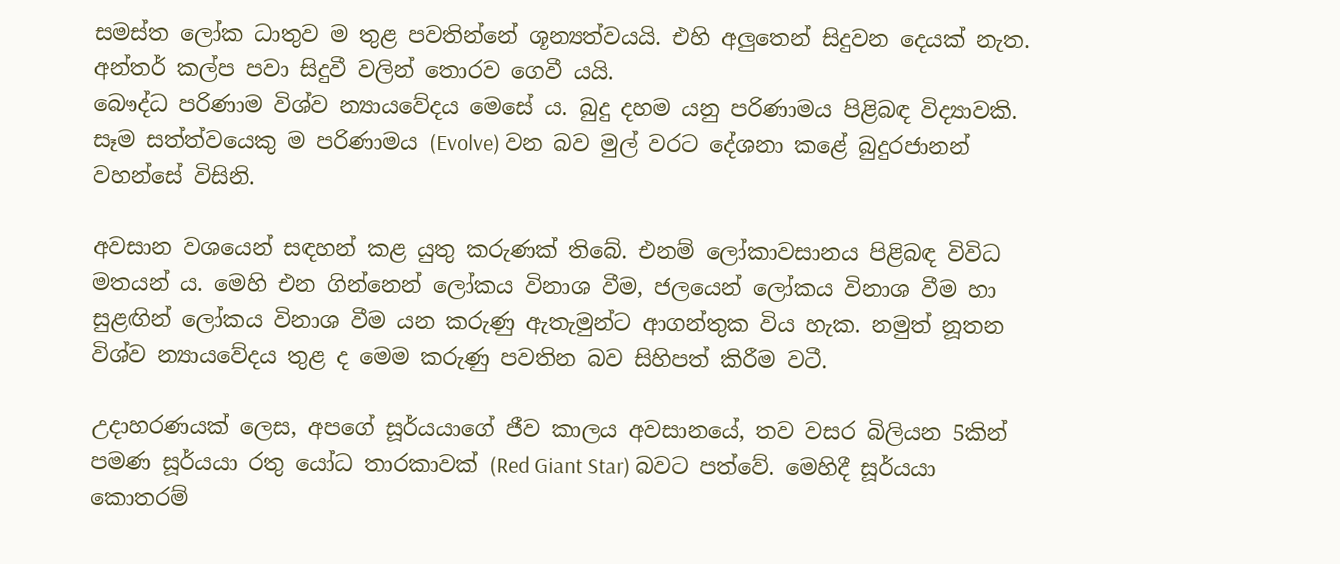සමස්ත ලෝක ධාතුව ම තුළ පවතින්නේ ශූන්‍යත්වයයි. එහි අලුතෙන් සිදුවන දෙයක් නැත. අන්තර් කල්ප පවා සිදුවී වලින් තොරව ගෙවී යයි.
බෞද්ධ පරිණාම විශ්ව න්‍යායවේදය මෙසේ ය. බුදු දහම යනු පරිණාමය පිළිබඳ විද්‍යාවකි. සෑම සත්ත්වයෙකු ම පරිණාමය (Evolve) වන බව මුල් වරට දේශනා කළේ බුදුරජානන් වහන්සේ විසිනි.

අවසාන වශයෙන් සඳහන් කළ යුතු කරුණක් තිබේ. එනම් ලෝකාවසානය පිළිබඳ විවිධ මතයන් ය. මෙහි එන ගින්නෙන් ලෝකය විනාශ වීම, ජලයෙන් ලෝකය විනාශ වීම හා සුළඟින් ලෝකය විනාශ වීම යන කරුණු ඇතැමුන්ට ආගන්තුක විය හැක. නමුත් නූතන විශ්ව න්‍යායවේදය තුළ ද මෙම කරුණු පවතින බව සිහිපත් කිරීම වටී.

උදාහරණයක් ලෙස, අපගේ සූර්යයාගේ ජීව කාලය අවසානයේ, තව වසර බිලියන 5කින් පමණ සූර්යයා රතු යෝධ තාරකාවක් (Red Giant Star) බවට පත්වේ. මෙහිදී සූර්යයා කොතරම්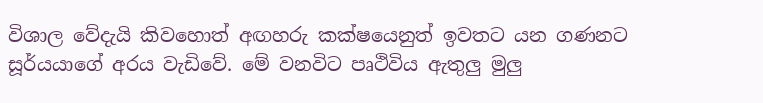විශාල වේදැයි කිවහොත් අඟහරු කක්ෂයෙනුත් ඉවතට යන ගණනට සූර්යයාගේ අරය වැඩිවේ. මේ වනවිට පෘථිවිය ඇතුලු මුලු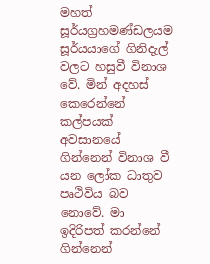මහත් සූර්යග්‍රහමණ්ඩලයම සූර්යයාගේ ගිනිදැල් වලට හසුවී විනාශ වේ. මින් අදහස් කෙරෙන්නේ කල්පයක් අවසානයේ ගින්නෙන් විනාශ වී යන ලෝක ධාතුව පෘථිවිය බව නොවේ. මා ඉදිරිපත් කරන්නේ ගින්නෙන්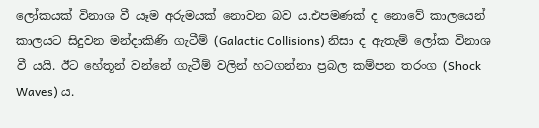ලෝකයක් විනාශ වී යෑම අරුමයක් නොවන බව ය.එපමණක් ද නොවේ කාලයෙන් කාලයට සිදුවන මන්දාකිණි ගැටීම් (Galactic Collisions) නිසා ද ඇතැම් ලෝක විනාශ වී යයි. ඊට හේතූන් වන්නේ ගැටීම් වලින් හටගන්නා ප්‍රබල කම්පන තරංග (Shock Waves) ය.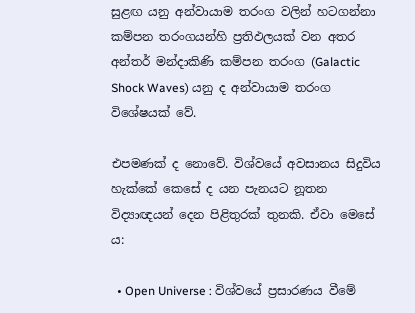සුළඟ යනු අන්වායාම තරංග වලින් හටගන්නා කම්පන තරංගයන්හි ප්‍රතිඵලයක් වන අතර අන්තර් මන්දාකිණි කම්පන තරංග (Galactic Shock Waves) යනු ද අන්වායාම තරංග විශේෂයක් වේ.

එපමණක් ද නොවේ. විශ්වයේ අවසානය සිදුවිය හැක්කේ කෙසේ ද යන පැනයට නූතන විද්‍යාඥයන් දෙන පිළිතුරක් තුනකි. ඒවා මෙසේ ය:

  • Open Universe : විශ්වයේ ප්‍රසාරණය වීමේ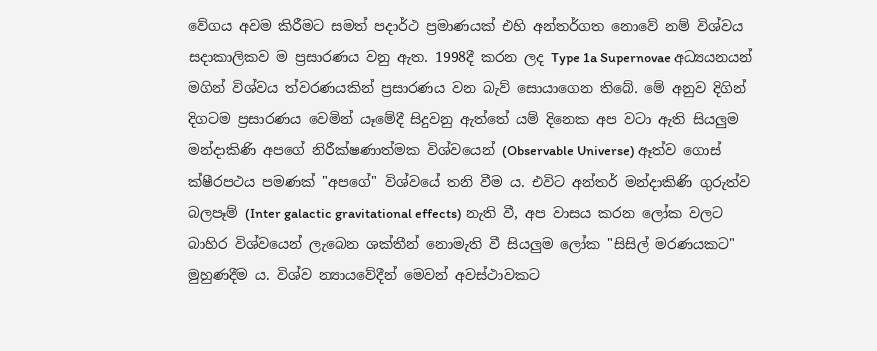වේගය අවම කිරීමට සමත් පදාර්ථ ප්‍රමාණයක් එහි අන්තර්ගත නොවේ නම් විශ්වය සදාකාලිකව ම ප්‍රසාරණය වනු ඇත. 1998දී කරන ලද Type 1a Supernovae අධ්‍යයනයන් මගින් විශ්වය ත්වරණයකින් ප්‍රසාරණය වන බැව් සොයාගෙන තිබේ. මේ අනුව දිගින් දිගටම ප්‍රසාරණය වෙමින් යෑමේදී සිදුවනු ඇත්තේ යම් දිනෙක අප වටා ඇති සියලුම මන්දාකිණි අපගේ නිරීක්ෂණාත්මක විශ්වයෙන් (Observable Universe) ඈත්ව ගොස් ක්ෂීරපථය පමණක් "අපගේ" විශ්වයේ තනි වීම ය. එවිට අන්තර් මන්දාකිණි ගුරුත්ව බලපෑම් (Inter galactic gravitational effects) නැති වී, අප වාසය කරන ලෝක වලට බාහිර විශ්වයෙන් ලැබෙන ශක්තීන් නොමැති වී සියලුම ලෝක "සිසිල් මරණයකට" මුහුණදීම ය. විශ්ව න්‍යායවේදීන් මෙවන් අවස්ථාවකට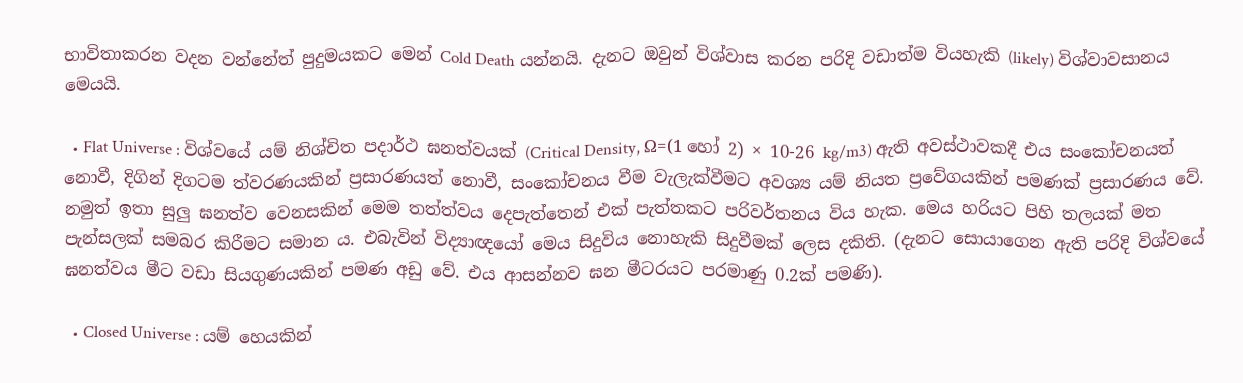භාවිතාකරන වදන වන්නේත් පුදුමයකට මෙන් Cold Death යන්නයි. දැනට ඔවුන් විශ්වාස කරන පරිදි වඩාත්ම වියහැකි (likely) විශ්වාවසානය මෙයයි.

  • Flat Universe : විශ්වයේ යම් නිශ්චිත පදාර්ථ ඝනත්වයක් (Critical Density, Ω=(1 හෝ 2) × 10-26 kg/m3) ඇති අවස්ථාවකදී එය සංකෝචනයත් නොවී, දිගින් දිගටම ත්වරණයකින් ප්‍රසාරණයත් නොවී, සංකෝචනය වීම වැලැක්වීමට අවශ්‍ය යම් නියත ප්‍රවේගයකින් පමණක් ප්‍රසාරණය වේ. නමුත් ඉතා සුලු ඝනත්ව වෙනසකින් මෙම තත්ත්වය දෙපැත්තෙන් එක් පැත්තකට පරිවර්තනය විය හැක. මෙය හරියට පිහි තලයක් මත පැන්සලක් සමබර කිරීමට සමාන ය. එබැවින් විද්‍යාඥයෝ මෙය සිදුවිය නොහැකි සිදුවීමක් ලෙස දකිති. (දැනට සොයාගෙන ඇති පරිදි විශ්වයේ ඝනත්වය මීට වඩා සියගුණයකින් පමණ අඩු වේ. එය ආසන්නව ඝන මීටරයට පරමාණු 0.2ක් පමණි).

  • Closed Universe : යම් හෙයකින්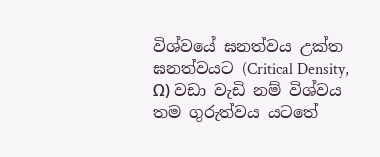විශ්වයේ ඝනත්වය උක්ත ඝනත්වයට (Critical Density, Ω) වඩා වැඩි නම් විශ්වය තම ගුරුත්වය යටතේ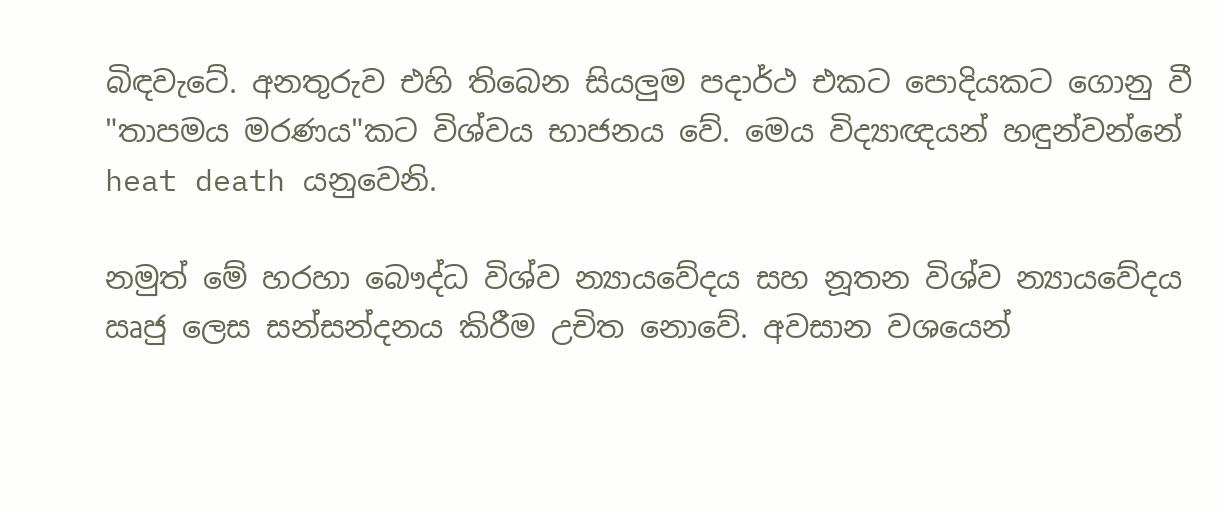බිඳවැටේ. අනතුරුව එහි තිබෙන සියලුම පදාර්ථ එකට පොදියකට ගොනු වී "තාපමය මරණය"කට විශ්වය භාජනය වේ. මෙය විද්‍යාඥයන් හඳුන්වන්නේ heat death යනුවෙනි.

නමුත් මේ හරහා බෞද්ධ විශ්ව න්‍යායවේදය සහ නූතන විශ්ව න්‍යායවේදය ඍජු ලෙස සන්සන්දනය කිරීම උචිත නොවේ. අවසාන වශයෙන්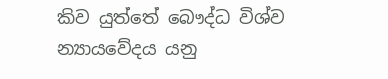කිව යුත්තේ බෞද්ධ විශ්ව න්‍යායවේදය යනු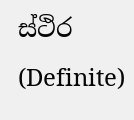ස්ථිර (Definite)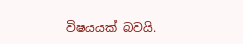විෂයයක් බවයි.